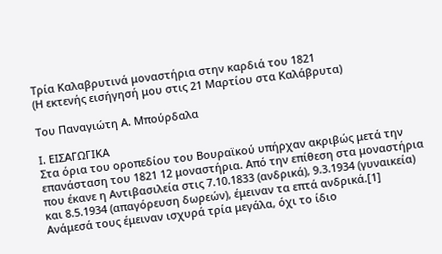Τρία Καλαβρυτινά μοναστήρια στην καρδιά του 1821
(Η εκτενής εισήγησή μου στις 21 Μαρτίου στα Καλάβρυτα)

Του Παναγιώτη Α. Μπούρδαλα

Ι. ΕΙΣΑΓΩΓΙΚΑ
Στα όρια του οροπεδίου του Βουραϊκού υπήρχαν ακριβώς μετά την επανάσταση του 1821 12 μοναστήρια. Από την επίθεση στα μοναστήρια που έκανε η Αντιβασιλεία στις 7.10.1833 (ανδρικά), 9.3.1934 (γυναικεία) και 8.5.1934 (απαγόρευση δωρεών), έμειναν τα επτά ανδρικά.[1] Ανάμεσά τους έμειναν ισχυρά τρία μεγάλα, όχι το ίδιο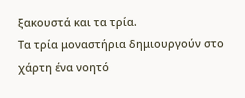ξακουστά και τα τρία.
Τα τρία μοναστήρια δημιουργούν στο χάρτη ένα νοητό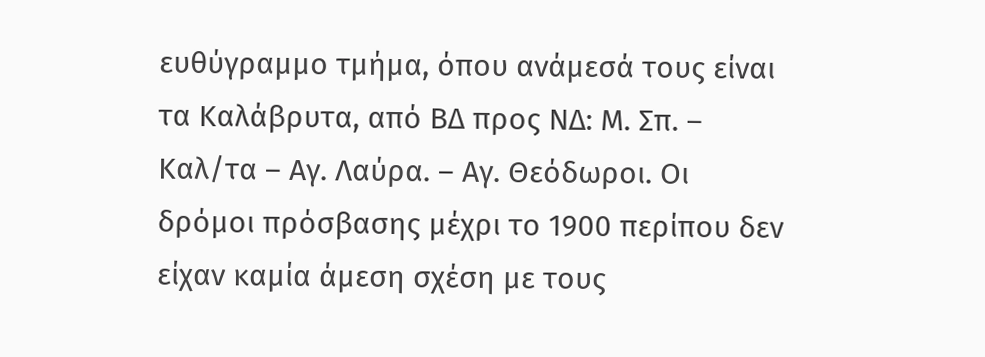ευθύγραμμο τμήμα, όπου ανάμεσά τους είναι τα Καλάβρυτα, από ΒΔ προς ΝΔ: Μ. Σπ. – Καλ/τα – Αγ. Λαύρα. – Αγ. Θεόδωροι. Οι δρόμοι πρόσβασης μέχρι το 1900 περίπου δεν είχαν καμία άμεση σχέση με τους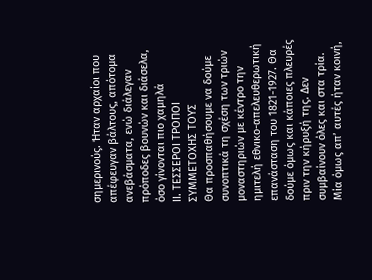σημερινούς. Ήταν αρχαίοι που απέφευγαν βάλτους, απότομα ανεβάσματα, ενώ διάλεγαν πρόποδες βουνών και διάσελα, όσο γίνονται πιο χαμηλά
ΙΙ. ΤΕΣΣΕΡΟΙ ΤΡΟΠΟΙ ΣΥΜΜΕΤΟΧΗΣ ΤΟΥΣ
Θα προσπαθήσουμε να δούμε συνοπτικά τη σχέση των τριών μοναστηριών με κέντρο την ημιτελή εθνικο-απελευθερωτική επανάσταση του 1821-1927. Θα δούμε όμως και κάποιες πλευρές πριν την κήρυξή της. Δεν συμβαίνουν όλες και στα τρία. Μία όμως απ’ αυτές ήταν κοινή,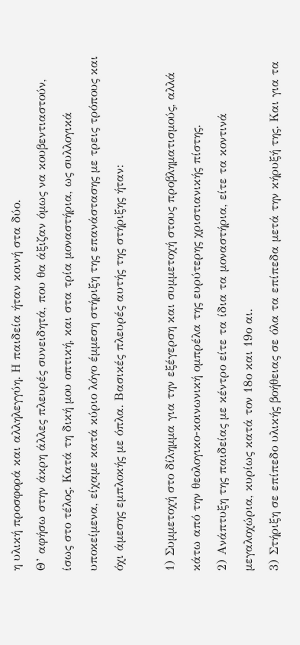η υλική προσφορά και αλληλεγγύη. Η παιδεία ήταν κοινή στα δύο.
Θ’ αφήσω στην άκρη άλλες πλευρές συνειδητά, που θα άξιζαν όμως να κουβεντιαστούν, ίσως στο τέλος. Κατά τη δική μου οπτική, και στα τρία μοναστήρια, ως συλλογικά υποκείμενα, είχαμε κατά κύριο λόγο έμμεση στήριξη της επανάστασης με τρεις τρόπους και όχι άμεσης εμπλοκής με όπλα. Βασικές πλευρές αυτής της στήριξης ήταν:

1) Συμμετοχή στο δίλημμα για την εξέγερση και συμμετοχή στους προβληματισμούς, αλλά κάτω από την θεολογικο-κοινωνική ομπρέλα της ευρύτερης χριστιανικής πίστης.
2) Ανάπτυξη της παιδείας με κέντρο είτε τα ίδια τα μοναστήρια, είτε τα κοντινά μεγαλοχώρια, κυρίως κατά τον 18ο και 19ο αι.
3) Στήριξη σε επίπεδο υλικής βοήθειας σε όλα τα επίπεδα μετά την κήρυξή της. Και για τα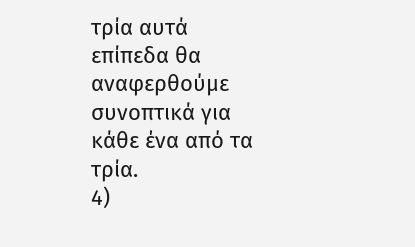τρία αυτά επίπεδα θα αναφερθούμε συνοπτικά για κάθε ένα από τα τρία.
4)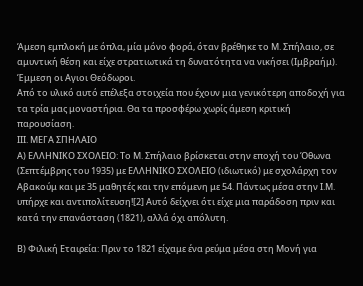Άμεση εμπλοκή με όπλα, μία μόνο φορά, όταν βρέθηκε το Μ. Σπήλαιο, σε αμυντική θέση και είχε στρατιωτικά τη δυνατότητα να νικήσει (Ιμβραήμ). Έμμεση οι Αγιοι Θεόδωροι.
Από το υλικό αυτό επέλεξα στοιχεία που έχουν μια γενικότερη αποδοχή για τα τρία μας μοναστήρια. Θα τα προσφέρω χωρίς άμεση κριτική παρουσίαση.
ΙΙΙ. ΜΕΓΑ ΣΠΗΛΑΙΟ
Α) ΕΛΛΗΝΙΚΟ ΣΧΟΛΕΙΟ: Το Μ. Σπήλαιο βρίσκεται στην εποχή του Όθωνα (Σεπτέμβρης του 1935) με ΕΛΛΗΝΙΚΟ ΣΧΟΛΕΙΟ (ιδιωτικό) με σχολάρχη τον Αβακούμ και με 35 μαθητές και την επόμενη με 54. Πάντως μέσα στην Ι.Μ. υπήρχε και αντιπολίτευση![2] Αυτό δείχνει ότι είχε μια παράδοση πριν και κατά την επανάσταση (1821), αλλά όχι απόλυτη.

Β) Φιλική Εταιρεία: Πριν το 1821 είχαμε ένα ρεύμα μέσα στη Μονή για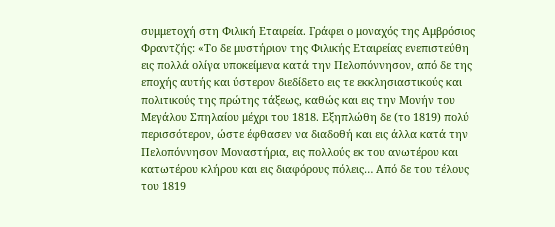συμμετοχή στη Φιλική Εταιρεία. Γράφει ο μοναχός της Αμβρόσιος Φραντζής: «Το δε μυστήριον της Φιλικής Εταιρείας ενεπιστεύθη εις πολλά ολίγα υποκείμενα κατά την Πελοπόννησον, από δε της εποχής αυτής και ύστερον διεδίδετο εις τε εκκλησιαστικούς και πολιτικούς της πρώτης τάξεως, καθώς και εις την Μονήν του Μεγάλου Σπηλαίου μέχρι του 1818. Εξηπλώθη δε (το 1819) πολύ περισσότερον, ώστε έφθασεν να διαδοθή και εις άλλα κατά την Πελοπόννησον Μοναστήρια, εις πολλούς εκ του ανωτέρου και κατωτέρου κλήρου και εις διαφόρους πόλεις… Από δε του τέλους του 1819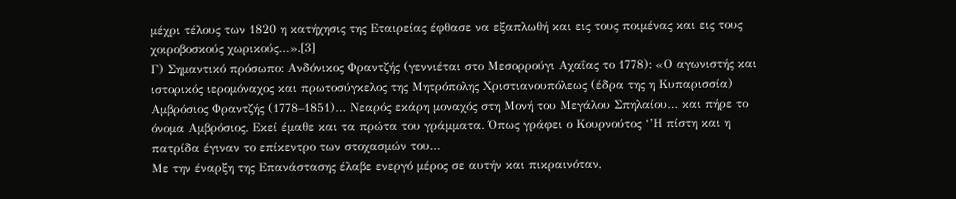μέχρι τέλους των 1820 η κατήχησις της Εταιρείας έφθασε να εξαπλωθή και εις τους ποιμένας και εις τους χοιροβοσκούς χωρικούς…».[3]
Γ) Σημαντικό πρόσωπο: Ανδόνικος Φραντζής (γεννιέται στο Μεσορρούγι Αχαΐας το 1778): «Ο αγωνιστής και ιστορικός ιερομόναχος και πρωτοσύγκελος της Μητρόπολης Χριστιανουπόλεως (έδρα της η Κυπαρισσία) Αμβρόσιος Φραντζής (1778–1851)… Νεαρός εκάρη μοναχός στη Μονή του Μεγάλου Σπηλαίου… και πήρε το όνομα Αμβρόσιος. Εκεί έμαθε και τα πρώτα του γράμματα. Όπως γράφει ο Κουρνούτος ‘’Η πίστη και η πατρίδα έγιναν το επίκεντρο των στοχασμών του…
Με την έναρξη της Επανάστασης έλαβε ενεργό μέρος σε αυτήν και πικραινόταν,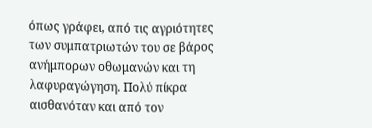όπως γράφει, από τις αγριότητες των συμπατριωτών του σε βάρος ανήμπορων οθωμανών και τη λαφυραγώγηση. Πολύ πίκρα αισθανόταν και από τον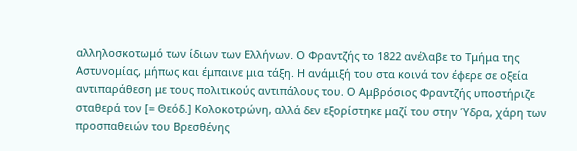αλληλοσκοτωμό των ίδιων των Ελλήνων. Ο Φραντζής το 1822 ανέλαβε το Τμήμα της Αστυνομίας, μήπως και έμπαινε μια τάξη. Η ανάμιξή του στα κοινά τον έφερε σε οξεία αντιπαράθεση με τους πολιτικούς αντιπάλους του. Ο Αμβρόσιος Φραντζής υποστήριζε σταθερά τον [= Θεόδ.] Κολοκοτρώνη, αλλά δεν εξορίστηκε μαζί του στην Ύδρα, χάρη των προσπαθειών του Βρεσθένης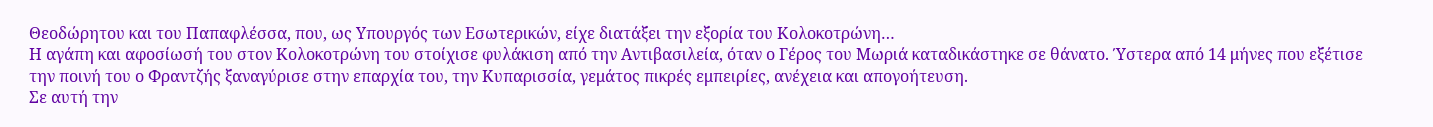Θεοδώρητου και του Παπαφλέσσα, που, ως Υπουργός των Εσωτερικών, είχε διατάξει την εξορία του Κολοκοτρώνη…
Η αγάπη και αφοσίωσή του στον Κολοκοτρώνη του στοίχισε φυλάκιση από την Αντιβασιλεία, όταν ο Γέρος του Μωριά καταδικάστηκε σε θάνατο. Ύστερα από 14 μήνες που εξέτισε την ποινή του ο Φραντζής ξαναγύρισε στην επαρχία του, την Κυπαρισσία, γεμάτος πικρές εμπειρίες, ανέχεια και απογοήτευση.
Σε αυτή την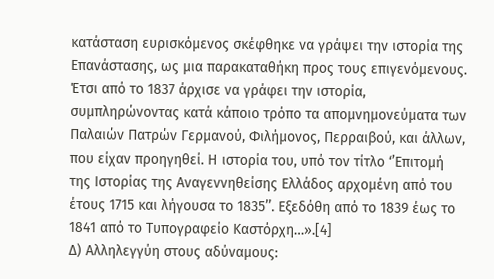κατάσταση ευρισκόμενος σκέφθηκε να γράψει την ιστορία της Επανάστασης, ως μια παρακαταθήκη προς τους επιγενόμενους. Έτσι από το 1837 άρχισε να γράφει την ιστορία, συμπληρώνοντας κατά κάποιο τρόπο τα απομνημονεύματα των Παλαιών Πατρών Γερμανού, Φιλήμονος, Περραιβού, και άλλων, που είχαν προηγηθεί. Η ιστορία του, υπό τον τίτλο ‘’Επιτομή της Ιστορίας της Αναγεννηθείσης Ελλάδος αρχομένη από του έτους 1715 και λήγουσα το 1835’’. Εξεδόθη από το 1839 έως το 1841 από το Τυπογραφείο Καστόρχη…».[4]
Δ) Αλληλεγγύη στους αδύναμους: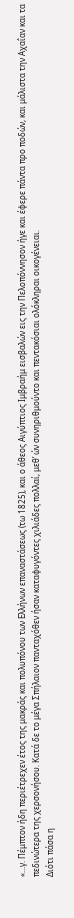«…γ. Πέμπτον ήδη περιέτρεχεν έτος της μακράς και πολυπόνου των Ελλήνων επαναστάσεως (τω 1825), και ο άθεος Αιγύπτιος Ιμβραήμ εισβαλών εις την Πελοπόννησον ήγε και έφερε πάντα προ ποδών, και μάλιστα την Αχαΐαν και τα πεδινώτερα της χερσονήσου. Κατά δε το μέγα Σπήλαιον πανταχόθεν ήσαν καταφυγόντες χιλιάδες πολλαί, μεθ’ ών συνηριθμούντο και πεντακόσιαι ολόκληραι οικογένειαι.
Διότι πάσα η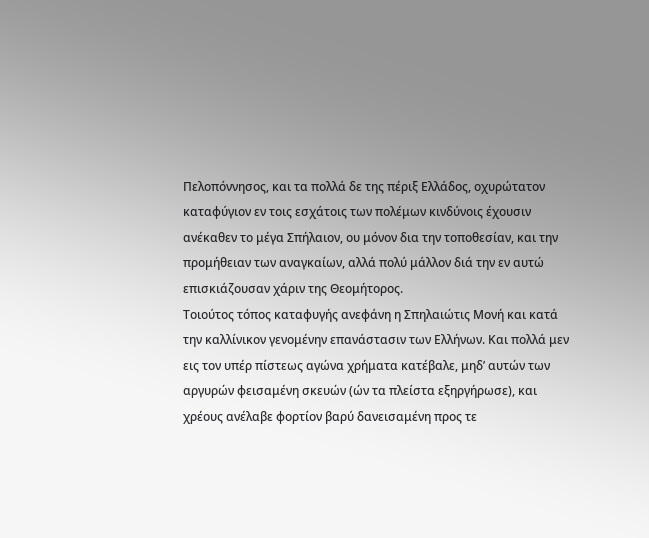Πελοπόννησος, και τα πολλά δε της πέριξ Ελλάδος, οχυρώτατον καταφύγιον εν τοις εσχάτοις των πολέμων κινδύνοις έχουσιν ανέκαθεν το μέγα Σπήλαιον, ου μόνον δια την τοποθεσίαν, και την προμήθειαν των αναγκαίων, αλλά πολύ μάλλον διά την εν αυτώ επισκιάζουσαν χάριν της Θεομήτορος.
Τοιούτος τόπος καταφυγής ανεφάνη η Σπηλαιώτις Μονή και κατά την καλλίνικον γενομένην επανάστασιν των Ελλήνων. Και πολλά μεν εις τον υπέρ πίστεως αγώνα χρήματα κατέβαλε, μηδ’ αυτών των αργυρών φεισαμένη σκευών (ών τα πλείστα εξηργήρωσε), και χρέους ανέλαβε φορτίον βαρύ δανεισαμένη προς τε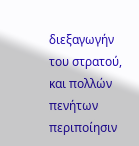διεξαγωγήν του στρατού, και πολλών πενήτων περιποίησιν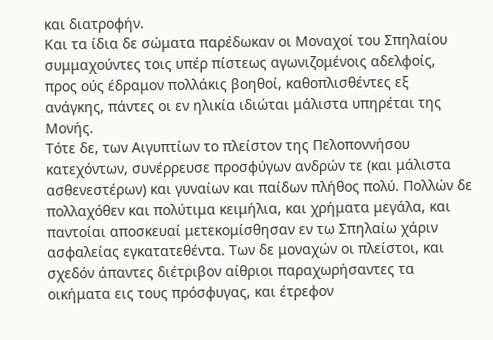και διατροφήν.
Και τα ίδια δε σώματα παρέδωκαν οι Μοναχοί του Σπηλαίου συμμαχούντες τοις υπέρ πίστεως αγωνιζομένοις αδελφοίς, προς ούς έδραμον πολλάκις βοηθοί, καθοπλισθέντες εξ ανάγκης, πάντες οι εν ηλικία ιδιώται μάλιστα υπηρέται της Μονής.
Τότε δε, των Αιγυπτίων το πλείστον της Πελοποννήσου κατεχόντων, συνέρρευσε προσφύγων ανδρών τε (και μάλιστα ασθενεστέρων) και γυναίων και παίδων πλήθος πολύ. Πολλών δε πολλαχόθεν και πολύτιμα κειμήλια, και χρήματα μεγάλα, και παντοίαι αποσκευαί μετεκομίσθησαν εν τω Σπηλαίω χάριν ασφαλείας εγκατατεθέντα. Των δε μοναχών οι πλείστοι, και σχεδόν άπαντες διέτριβον αίθριοι παραχωρήσαντες τα οικήματα εις τους πρόσφυγας, και έτρεφον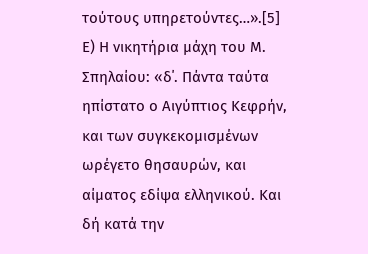τούτους υπηρετούντες…».[5]
Ε) Η νικητήρια μάχη του Μ. Σπηλαίου: «δ΄. Πάντα ταύτα ηπίστατο ο Αιγύπτιος Κεφρήν, και των συγκεκομισμένων ωρέγετο θησαυρών, και αίματος εδίψα ελληνικού. Και δή κατά την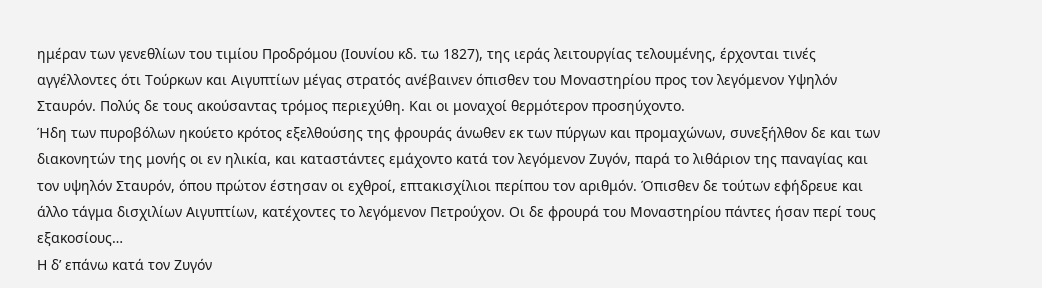ημέραν των γενεθλίων του τιμίου Προδρόμου (Ιουνίου κδ. τω 1827), της ιεράς λειτουργίας τελουμένης, έρχονται τινές αγγέλλοντες ότι Τούρκων και Αιγυπτίων μέγας στρατός ανέβαινεν όπισθεν του Μοναστηρίου προς τον λεγόμενον Υψηλόν Σταυρόν. Πολύς δε τους ακούσαντας τρόμος περιεχύθη. Και οι μοναχοί θερμότερον προσηύχοντο.
Ήδη των πυροβόλων ηκούετο κρότος εξελθούσης της φρουράς άνωθεν εκ των πύργων και προμαχώνων, συνεξήλθον δε και των διακονητών της μονής οι εν ηλικία, και καταστάντες εμάχοντο κατά τον λεγόμενον Ζυγόν, παρά το λιθάριον της παναγίας και τον υψηλόν Σταυρόν, όπου πρώτον έστησαν οι εχθροί, επτακισχίλιοι περίπου τον αριθμόν. Όπισθεν δε τούτων εφήδρευε και άλλο τάγμα δισχιλίων Αιγυπτίων, κατέχοντες το λεγόμενον Πετρούχον. Οι δε φρουρά του Μοναστηρίου πάντες ήσαν περί τους εξακοσίους…
Η δ’ επάνω κατά τον Ζυγόν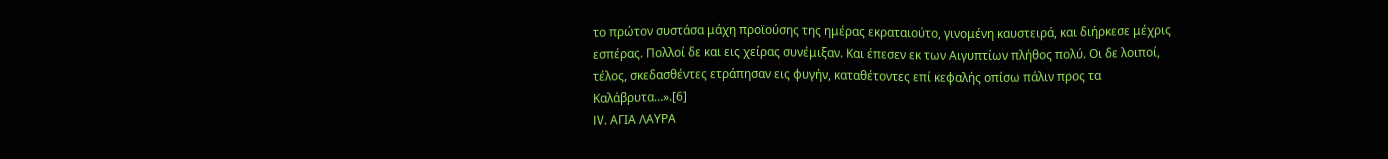το πρώτον συστάσα μάχη προϊούσης της ημέρας εκραταιούτο, γινομένη καυστειρά, και διήρκεσε μέχρις εσπέρας. Πολλοί δε και εις χείρας συνέμιξαν. Και έπεσεν εκ των Αιγυπτίων πλήθος πολύ. Οι δε λοιποί, τέλος, σκεδασθέντες ετράπησαν εις φυγήν, καταθέτοντες επί κεφαλής οπίσω πάλιν προς τα Καλάβρυτα…».[6]
IV. ΑΓΙΑ ΛΑΥΡΑ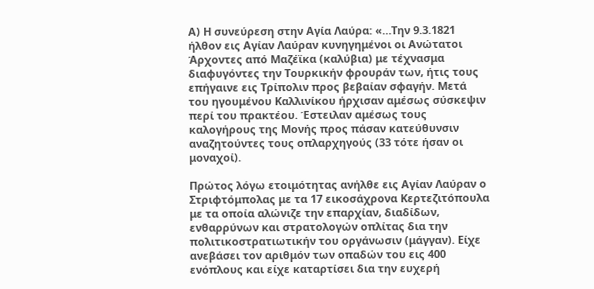Α) Η συνεύρεση στην Αγία Λαύρα: «…Την 9.3.1821 ήλθον εις Αγίαν Λαύραν κυνηγημένοι οι Ανώτατοι Άρχοντες από Μαζέϊκα (καλύβια) με τέχνασμα διαφυγόντες την Τουρκικήν φρουράν των, ήτις τους επήγαινε εις Τρίπολιν προς βεβαίαν σφαγήν. Μετά του ηγουμένου Καλλινίκου ήρχισαν αμέσως σύσκεψιν περί του πρακτέου. Έστειλαν αμέσως τους καλογήρους της Μονής προς πάσαν κατεύθυνσιν αναζητούντες τους οπλαρχηγούς (33 τότε ήσαν οι μοναχοί).

Πρώτος λόγω ετοιμότητας ανήλθε εις Αγίαν Λαύραν ο Στριφτόμπολας με τα 17 εικοσάχρονα Κερτεζιτόπουλα με τα οποία αλώνιζε την επαρχίαν, διαδίδων, ενθαρρύνων και στρατολογών οπλίτας δια την πολιτικοστρατιωτικήν του οργάνωσιν (μάγγαν). Είχε ανεβάσει τον αριθμόν των οπαδών του εις 400 ενόπλους και είχε καταρτίσει δια την ευχερή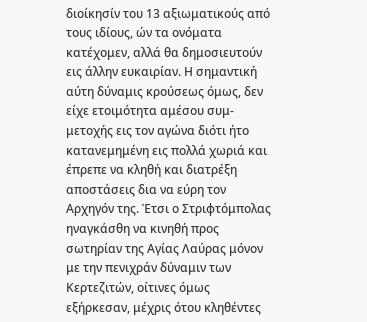διοίκησίν του 13 αξιωματικούς από τους ιδίους, ών τα ονόματα κατέχομεν, αλλά θα δημοσιευτούν εις άλλην ευκαιρίαν. Η σημαντική αύτη δύναμις κρούσεως όμως, δεν είχε ετοιμότητα αμέσου συμ-μετοχής εις τον αγώνα διότι ήτο κατανεμημένη εις πολλά χωριά και έπρεπε να κληθή και διατρέξη αποστάσεις δια να εύρη τον Αρχηγόν της. Έτσι ο Στριφτόμπολας ηναγκάσθη να κινηθή προς σωτηρίαν της Αγίας Λαύρας μόνον με την πενιχράν δύναμιν των Κερτεζιτών, οίτινες όμως εξήρκεσαν, μέχρις ότου κληθέντες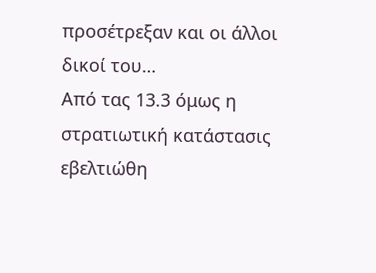προσέτρεξαν και οι άλλοι δικοί του…
Από τας 13.3 όμως η στρατιωτική κατάστασις εβελτιώθη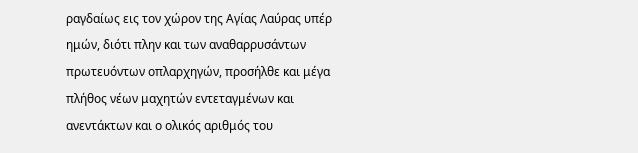ραγδαίως εις τον χώρον της Αγίας Λαύρας υπέρ ημών, διότι πλην και των αναθαρρυσάντων πρωτευόντων οπλαρχηγών, προσήλθε και μέγα πλήθος νέων μαχητών εντεταγμένων και ανεντάκτων και ο ολικός αριθμός του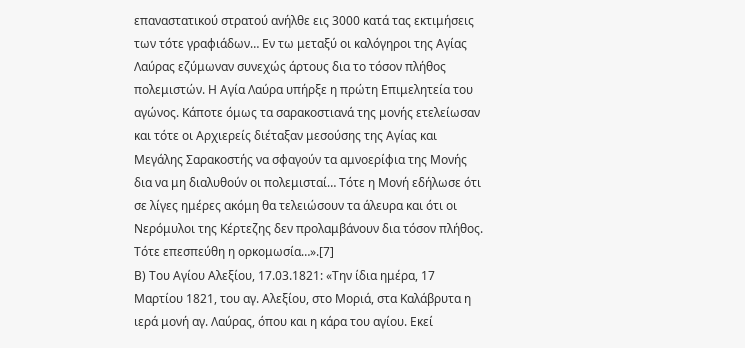επαναστατικού στρατού ανήλθε εις 3000 κατά τας εκτιμήσεις των τότε γραφιάδων… Εν τω μεταξύ οι καλόγηροι της Αγίας Λαύρας εζύμωναν συνεχώς άρτους δια το τόσον πλήθος πολεμιστών. Η Αγία Λαύρα υπήρξε η πρώτη Επιμελητεία του αγώνος. Κάποτε όμως τα σαρακοστιανά της μονής ετελείωσαν και τότε οι Αρχιερείς διέταξαν μεσούσης της Αγίας και Μεγάλης Σαρακοστής να σφαγούν τα αμνοερίφια της Μονής δια να μη διαλυθούν οι πολεμισταί… Τότε η Μονή εδήλωσε ότι σε λίγες ημέρες ακόμη θα τελειώσουν τα άλευρα και ότι οι Νερόμυλοι της Κέρτεζης δεν προλαμβάνουν δια τόσον πλήθος. Τότε επεσπεύθη η ορκομωσία…».[7]
Β) Του Αγίου Αλεξίου, 17.03.1821: «Την ίδια ημέρα, 17 Μαρτίου 1821, του αγ. Αλεξίου, στο Μοριά, στα Καλάβρυτα η ιερά μονή αγ. Λαύρας, όπου και η κάρα του αγίου. Εκεί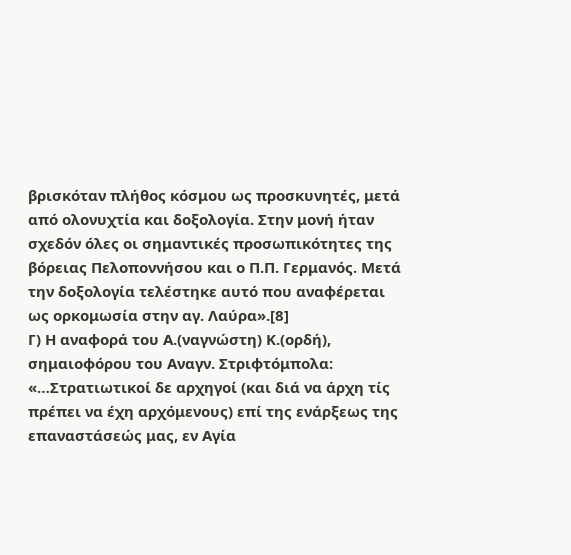βρισκόταν πλήθος κόσμου ως προσκυνητές, μετά από ολονυχτία και δοξολογία. Στην μονή ήταν σχεδόν όλες οι σημαντικές προσωπικότητες της βόρειας Πελοποννήσου και ο Π.Π. Γερμανός. Μετά την δοξολογία τελέστηκε αυτό που αναφέρεται ως ορκομωσία στην αγ. Λαύρα».[8]
Γ) Η αναφορά του Α.(ναγνώστη) Κ.(ορδή), σημαιοφόρου του Αναγν. Στριφτόμπολα: «…Στρατιωτικοί δε αρχηγοί (και διά να άρχη τίς πρέπει να έχη αρχόμενους) επί της ενάρξεως της επαναστάσεώς μας, εν Αγία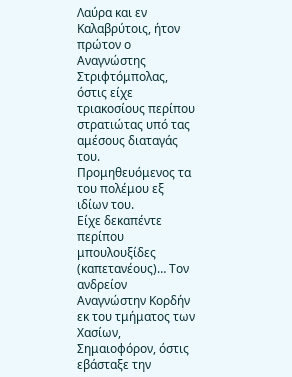Λαύρα και εν Καλαβρύτοις, ήτον πρώτον ο Αναγνώστης Στριφτόμπολας, όστις είχε τριακοσίους περίπου στρατιώτας υπό τας αμέσους διαταγάς του. Προμηθευόμενος τα του πολέμου εξ ιδίων του.
Είχε δεκαπέντε περίπου μπουλουξίδες (καπετανέους)… Τον ανδρείον Αναγνώστην Κορδήν εκ του τμήματος των Χασίων, Σημαιοφόρον, όστις εβάσταξε την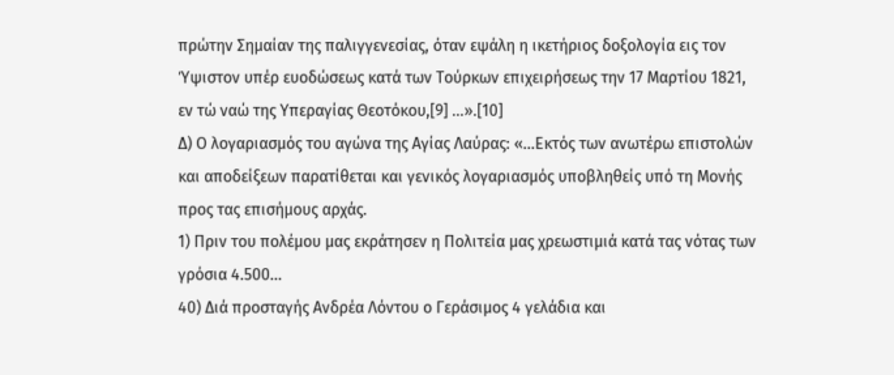πρώτην Σημαίαν της παλιγγενεσίας, όταν εψάλη η ικετήριος δοξολογία εις τον Ύψιστον υπέρ ευοδώσεως κατά των Τούρκων επιχειρήσεως την 17 Μαρτίου 1821, εν τώ ναώ της Υπεραγίας Θεοτόκου,[9] …».[10]
Δ) Ο λογαριασμός του αγώνα της Αγίας Λαύρας: «…Εκτός των ανωτέρω επιστολών και αποδείξεων παρατίθεται και γενικός λογαριασμός υποβληθείς υπό τη Μονής προς τας επισήμους αρχάς.
1) Πριν του πολέμου μας εκράτησεν η Πολιτεία μας χρεωστιμιά κατά τας νότας των γρόσια 4.500…
40) Διά προσταγής Ανδρέα Λόντου ο Γεράσιμος 4 γελάδια και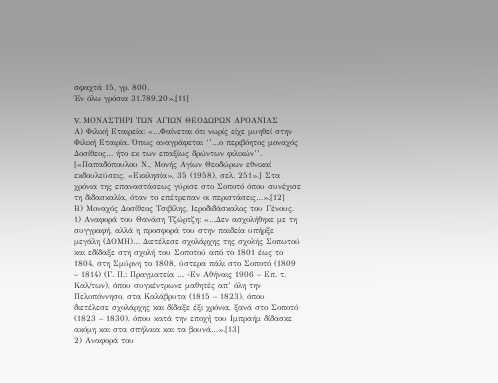σφαχτά 15, γρ. 800.
Έν όλω γρόσια 31.789,20».[11]

V. ΜΟΝΑΣΤΗΡΙ ΤΩΝ ΑΓΙΩΝ ΘΕΟΔΩΡΩΝ ΑΡΟΑΝΙΑΣ
Α) Φιλική Εταιρεία: «…Φαίνεται ότι νωρίς είχε μυηθεί στην Φιλική Εταιρία. Όπως αναγράφεται ‘’…ο περιβόητος μοναχός Δοσίθεος… ήτο εκ των επαξίως δρώντων φιλικών’’. [«Παπαδόπουλου Ν., Μονής Αγίων Θεοδώρων εθνικαί εκδουλεύσεις, «Εκκλησία», 35 (1958), σελ. 251».] Στα χρόνια της επαναστάσεως γύρισε στο Σοποτό όπου συνέχισε τη διδασκαλία, όταν το επέτρεπαν οι περιστάσεις…».[12]
Β) Μοναχός Δοσίθεος Τσιβίλης, Ιεροδιδάσκαλος του Γένους.
1) Αναφορά του Θανάση Τζώρτζη: «…Δεν ασχολήθηκε με τη συγγραφή, αλλά η προσφορά του στην παιδεία υπήρξε μεγάλη (ΔΟΜΗ)… Διετέλεσε σχολάρχης της σχολής Σοπωτού και εδίδαξε στη σχολή του Σοποτού από το 1801 έως το 1804, στη Σμύρνη το 1808, ύστερα πάλι στο Σοποτό (1809 – 1814) (Γ. Π.: Πραγματεία … -Εν Αθήναις 1906 – Επ. τ. Καλ/των), όπου συγκέντρωνε μαθητές απ’ όλη την Πελοπόννησο, στα Καλάβρυτα (1815 – 1823), όπου διετέλεσε σχολάρχης και δίδαξε έξι χρόνια, ξανά στο Σοποτό (1823 – 1830), όπου κατά την εποχή του Ιμπραήμ δίδασκε ακόμη και στα σπήλαια και τα βουνά…».[13]
2) Αναφορά του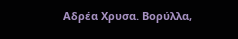Αδρέα Χρυσα. Βορύλλα,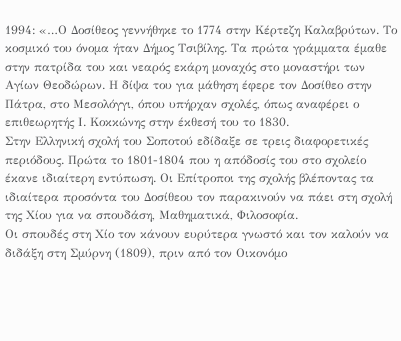1994: «…Ο Δοσίθεος γεννήθηκε το 1774 στην Κέρτεζη Καλαβρύτων. Το κοσμικό του όνομα ήταν Δήμος Τσιβίλης. Τα πρώτα γράμματα έμαθε στην πατρίδα του και νεαρός εκάρη μοναχός στο μοναστήρι των Αγίων Θεοδώρων. Η δίψα του για μάθηση έφερε τον Δοσίθεο στην Πάτρα, στο Μεσολόγγι, όπου υπήρχαν σχολές, όπως αναφέρει ο επιθεωρητής Ι. Κοκκώνης στην έκθεσή του το 1830.
Στην Ελληνική σχολή του Σοποτού εδίδαξε σε τρεις διαφορετικές περιόδους. Πρώτα το 1801-1804 που η απόδοσίς του στο σχολείο έκανε ιδιαίτερη εντύπωση. Οι Επίτροποι της σχολής βλέποντας τα ιδιαίτερα προσόντα του Δοσίθεου τον παρακινούν να πάει στη σχολή της Χίου για να σπουδάση, Μαθηματικά, Φιλοσοφία.
Οι σπουδές στη Χίο τον κάνουν ευρύτερα γνωστό και τον καλούν να διδάξη στη Σμύρνη (1809), πριν από τον Οικονόμο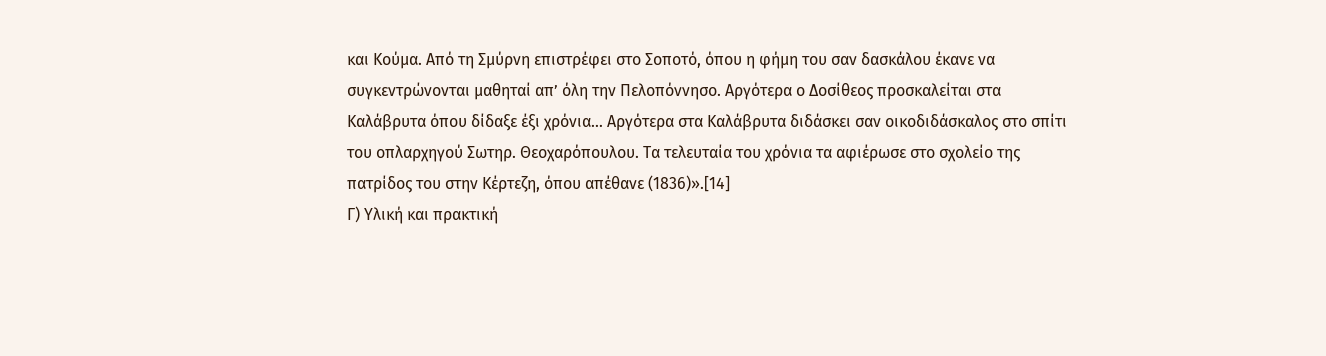και Κούμα. Από τη Σμύρνη επιστρέφει στο Σοποτό, όπου η φήμη του σαν δασκάλου έκανε να συγκεντρώνονται μαθηταί απ’ όλη την Πελοπόννησο. Αργότερα ο Δοσίθεος προσκαλείται στα Καλάβρυτα όπου δίδαξε έξι χρόνια… Αργότερα στα Καλάβρυτα διδάσκει σαν οικοδιδάσκαλος στο σπίτι του οπλαρχηγού Σωτηρ. Θεοχαρόπουλου. Τα τελευταία του χρόνια τα αφιέρωσε στο σχολείο της πατρίδος του στην Κέρτεζη, όπου απέθανε (1836)».[14]
Γ) Υλική και πρακτική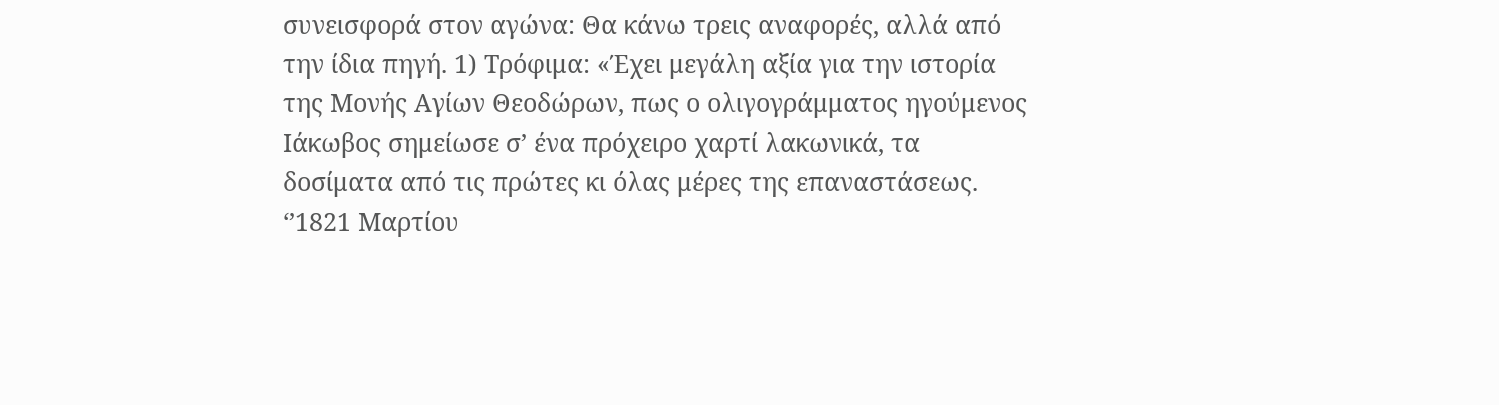συνεισφορά στον αγώνα: Θα κάνω τρεις αναφορές, αλλά από την ίδια πηγή. 1) Τρόφιμα: «Έχει μεγάλη αξία για την ιστορία της Μονής Αγίων Θεοδώρων, πως ο ολιγογράμματος ηγούμενος Ιάκωβος σημείωσε σ’ ένα πρόχειρο χαρτί λακωνικά, τα δοσίματα από τις πρώτες κι όλας μέρες της επαναστάσεως.
‘’1821 Μαρτίου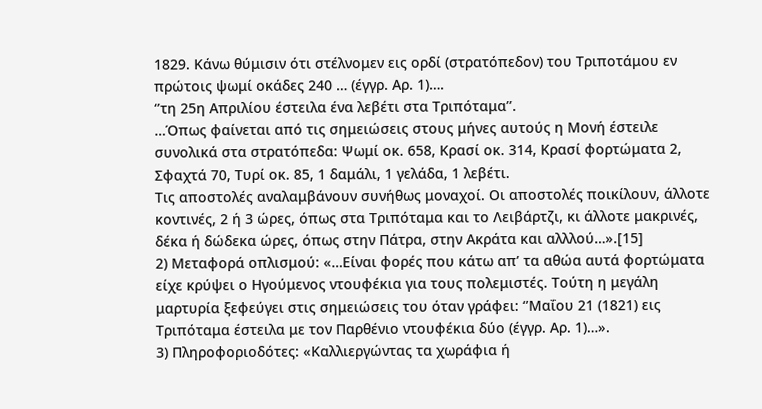1829. Κάνω θύμισιν ότι στέλνομεν εις ορδί (στρατόπεδον) του Τριποτάμου εν πρώτοις ψωμί οκάδες 240 … (έγγρ. Αρ. 1)….
‘’τη 25η Απριλίου έστειλα ένα λεβέτι στα Τριπόταμα’’.
…Όπως φαίνεται από τις σημειώσεις στους μήνες αυτούς η Μονή έστειλε συνολικά στα στρατόπεδα: Ψωμί οκ. 658, Κρασί οκ. 314, Κρασί φορτώματα 2, Σφαχτά 70, Τυρί οκ. 85, 1 δαμάλι, 1 γελάδα, 1 λεβέτι.
Τις αποστολές αναλαμβάνουν συνήθως μοναχοί. Οι αποστολές ποικίλουν, άλλοτε κοντινές, 2 ή 3 ώρες, όπως στα Τριπόταμα και το Λειβάρτζι, κι άλλοτε μακρινές, δέκα ή δώδεκα ώρες, όπως στην Πάτρα, στην Ακράτα και αλλλού…».[15]
2) Μεταφορά οπλισμού: «…Είναι φορές που κάτω απ’ τα αθώα αυτά φορτώματα είχε κρύψει ο Ηγούμενος ντουφέκια για τους πολεμιστές. Τούτη η μεγάλη μαρτυρία ξεφεύγει στις σημειώσεις του όταν γράφει: ‘’Μαΐου 21 (1821) εις Τριπόταμα έστειλα με τον Παρθένιο ντουφέκια δύο (έγγρ. Αρ. 1)…».
3) Πληροφοριοδότες: «Καλλιεργώντας τα χωράφια ή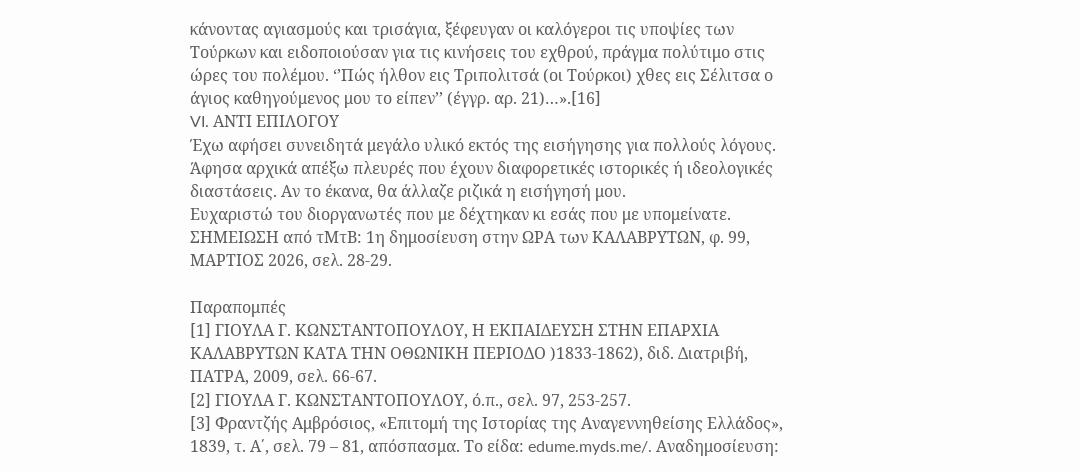κάνοντας αγιασμούς και τρισάγια, ξέφευγαν οι καλόγεροι τις υποψίες των Τούρκων και ειδοποιούσαν για τις κινήσεις του εχθρού, πράγμα πολύτιμο στις ώρες του πολέμου. ‘’Πώς ήλθον εις Τριπολιτσά (οι Τούρκοι) χθες εις Σέλιτσα ο άγιος καθηγούμενος μου το είπεν’’ (έγγρ. αρ. 21)…».[16]
VI. ΑΝΤΙ ΕΠΙΛΟΓΟΥ
Έχω αφήσει συνειδητά μεγάλο υλικό εκτός της εισήγησης για πολλούς λόγους. Άφησα αρχικά απέξω πλευρές που έχουν διαφορετικές ιστορικές ή ιδεολογικές διαστάσεις. Αν το έκανα, θα άλλαζε ριζικά η εισήγησή μου.
Ευχαριστώ του διοργανωτές που με δέχτηκαν κι εσάς που με υπομείνατε.
ΣΗΜΕΙΩΣΗ από τΜτΒ: 1η δημοσίευση στην ΩΡΑ των ΚΑΛΑΒΡΥΤΩΝ, φ. 99, ΜΑΡΤΙΟΣ 2026, σελ. 28-29.

Παραπομπές
[1] ΓΙΟΥΛΑ Γ. ΚΩΝΣΤΑΝΤΟΠΟΥΛΟΥ, Η ΕΚΠΑΙΔΕΥΣΗ ΣΤΗΝ ΕΠΑΡΧΙΑ ΚΑΛΑΒΡΥΤΩΝ ΚΑΤΑ ΤΗΝ ΟΘΩΝΙΚΗ ΠΕΡΙΟΔΟ )1833-1862), διδ. Διατριβή, ΠΑΤΡΑ, 2009, σελ. 66-67.
[2] ΓΙΟΥΛΑ Γ. ΚΩΝΣΤΑΝΤΟΠΟΥΛΟΥ, ό.π., σελ. 97, 253-257.
[3] Φραντζής Αμβρόσιος, «Επιτομή της Ιστορίας της Αναγεννηθείσης Ελλάδος», 1839, τ. Α΄, σελ. 79 – 81, απόσπασμα. Το είδα: edume.myds.me/. Αναδημοσίευση: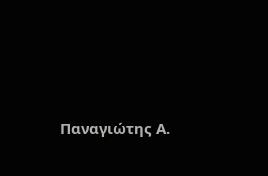Παναγιώτης Α.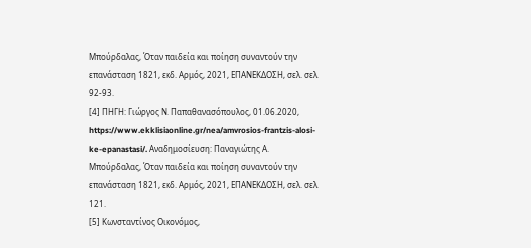Μπούρδαλας, Όταν παιδεία και ποίηση συναντούν την επανάσταση 1821, εκδ. Αρμός, 2021, ΕΠΑΝΕΚΔΟΣΗ, σελ. σελ. 92-93.
[4] ΠΗΓΗ: Γιώργος Ν. Παπαθανασόπουλος, 01.06.2020, https://www.ekklisiaonline.gr/nea/amvrosios-frantzis-alosi-ke-epanastasi/. Αναδημοσίευση: Παναγιώτης Α. Μπούρδαλας, Όταν παιδεία και ποίηση συναντούν την επανάσταση 1821, εκδ. Αρμός, 2021, ΕΠΑΝΕΚΔΟΣΗ, σελ. σελ. 121.
[5] Κωνσταντίνος Οικονόμος,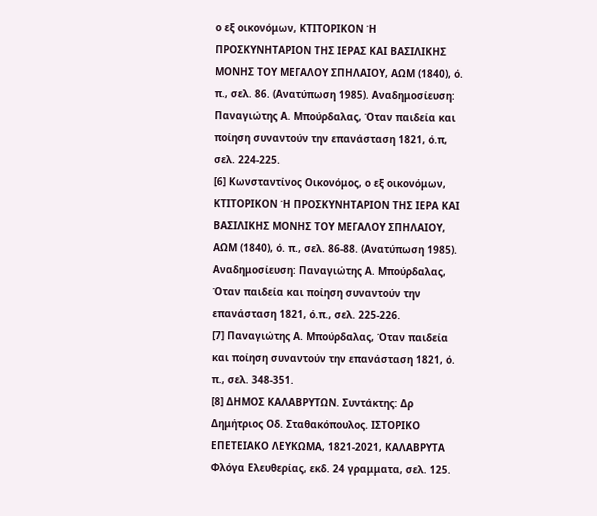ο εξ οικονόμων, ΚΤΙΤΟΡΙΚΟΝ Ή ΠΡΟΣΚΥΝΗΤΑΡΙΟΝ ΤΗΣ ΙΕΡΑΣ ΚΑΙ ΒΑΣΙΛΙΚΗΣ ΜΟΝΗΣ ΤΟΥ ΜΕΓΑΛΟΥ ΣΠΗΛΑΙΟΥ, ΑΩΜ (1840), ό. π., σελ. 86. (Ανατύπωση 1985). Αναδημοσίευση: Παναγιώτης Α. Μπούρδαλας, Όταν παιδεία και ποίηση συναντούν την επανάσταση 1821, ό.π, σελ. 224-225.
[6] Κωνσταντίνος Οικονόμος, ο εξ οικονόμων, ΚΤΙΤΟΡΙΚΟΝ Ή ΠΡΟΣΚΥΝΗΤΑΡΙΟΝ ΤΗΣ ΙΕΡΑ ΚΑΙ ΒΑΣΙΛΙΚΗΣ ΜΟΝΗΣ ΤΟΥ ΜΕΓΑΛΟΥ ΣΠΗΛΑΙΟΥ, ΑΩΜ (1840), ό. π., σελ. 86-88. (Ανατύπωση 1985). Αναδημοσίευση: Παναγιώτης Α. Μπούρδαλας, Όταν παιδεία και ποίηση συναντούν την επανάσταση 1821, ό.π., σελ. 225-226.
[7] Παναγιώτης Α. Μπούρδαλας, Όταν παιδεία και ποίηση συναντούν την επανάσταση 1821, ό. π., σελ. 348-351.
[8] ΔΗΜΟΣ ΚΑΛΑΒΡΥΤΩΝ. Συντάκτης: Δρ Δημήτριος Οδ. Σταθακόπουλος. ΙΣΤΟΡΙΚΟ ΕΠΕΤΕΙΑΚΟ ΛΕΥΚΩΜΑ, 1821-2021, ΚΑΛΑΒΡΥΤΑ Φλόγα Ελευθερίας, εκδ. 24 γραμματα, σελ. 125.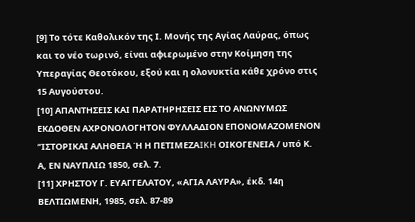[9] Το τότε Καθολικόν της Ι. Μονής της Αγίας Λαύρας, όπως και το νέο τωρινό, είναι αφιερωμένο στην Κοίμηση της Υπεραγίας Θεοτόκου, εξού και η ολονυκτία κάθε χρόνο στις 15 Αυγούστου.
[10] ΑΠΑΝΤΗΣΕΙΣ ΚΑΙ ΠΑΡΑΤΗΡΗΣΕΙΣ ΕΙΣ ΤΟ ΑΝΩΝΥΜΩΣ ΕΚΔΟΘΕΝ ΑΧΡΟΝΟΛΟΓΗΤΟΝ ΦΥΛΛΑΔΙΟΝ ΕΠΟΝΟΜΑΖΟΜΕΝΟΝ ‘’ΙΣΤΟΡΙΚΑΙ ΑΛΗΘΕΙΑ Ή Η ΠΕΤΙΜΕΖΑIKH ΟΙΚΟΓΕΝΕΙΑ / υπό Κ. Α, ΕΝ ΝΑΥΠΛΙΩ 1850, σελ. 7.
[11] ΧΡΗΣΤΟΥ Γ. ΕΥΑΓΓΕΛΑΤΟΥ, «ΑΓΙΑ ΛΑΥΡΑ», έκδ. 14η ΒΕΛΤΙΩΜΕΝΗ, 1985, σελ. 87-89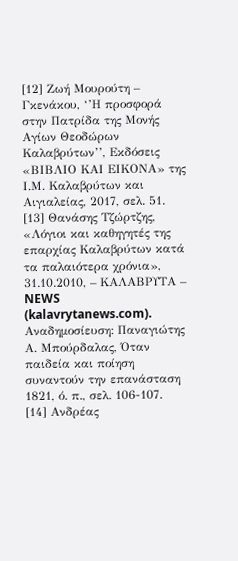[12] Ζωή Μουρούτη – Γκενάκου, ‘’Η προσφορά στην Πατρίδα της Μονής Αγίων Θεοδώρων Καλαβρύτων’’, Εκδόσεις «ΒΙΒΛΙΟ ΚΑΙ ΕΙΚΟΝΑ» της Ι.Μ. Καλαβρύτων και Αιγιαλείας, 2017, σελ. 51.
[13] Θανάσης Τζώρτζης, «Λόγιοι και καθηγητές της επαρχίας Καλαβρύτων κατά τα παλαιότερα χρόνια», 31.10.2010, – ΚΑΛΑΒΡΥΤΑ – NEWS (kalavrytanews.com). Αναδημοσίευση: Παναγιώτης Α. Μπούρδαλας, Όταν παιδεία και ποίηση συναντούν την επανάσταση 1821, ό. π., σελ. 106-107.
[14] Ανδρέας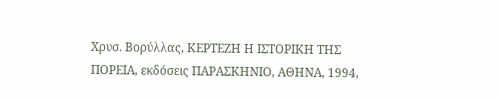Χρυσ. Βορύλλας, ΚΕΡΤΕΖΗ Η ΙΣΤΟΡΙΚΗ ΤΗΣ ΠΟΡΕΙΑ, εκδόσεις ΠΑΡΑΣΚΗΝΙΟ, ΑΘΗΝΑ, 1994,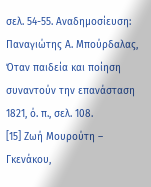σελ. 54-55. Αναδημοσίευση: Παναγιώτης Α. Μπούρδαλας, Όταν παιδεία και ποίηση συναντούν την επανάσταση 1821, ό. π., σελ. 108.
[15] Ζωή Μουρούτη – Γκενάκου,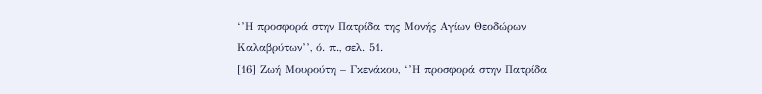‘’Η προσφορά στην Πατρίδα της Μονής Αγίων Θεοδώρων Καλαβρύτων’’, ό. π., σελ. 51.
[16] Ζωή Μουρούτη – Γκενάκου, ‘’Η προσφορά στην Πατρίδα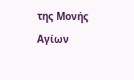της Μονής Αγίων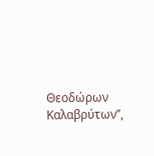Θεοδώρων Καλαβρύτων’’,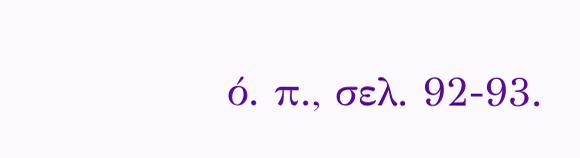ό. π., σελ. 92-93.